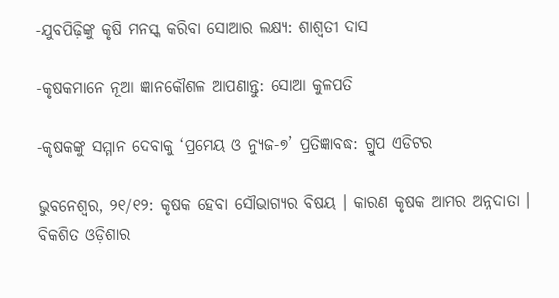-ଯୁବପିଢ଼ିଙ୍କୁ କୃଷି ମନସ୍କ କରିବା ସୋଆର ଲକ୍ଷ୍ୟ: ଶାଶ୍ୱତୀ ଦାସ

-କୃଷକମାନେ ନୂଆ ଜ୍ଞାନକୌଶଳ ଆପଣାନ୍ତୁ: ସୋଆ କୁଳପତି

-କୃଷକଙ୍କୁ ସମ୍ମାନ ଦେବାକୁ ‘ପ୍ରମେୟ ଓ ନ୍ୟୁଜ-୭’ ପ୍ରତିଜ୍ଞାବଦ୍ଧ: ଗ୍ରୁପ ଏଡିଟର

ଭୁବନେଶ୍ୱର, ୨୧/୧୨: କୃଷକ ହେବା ସୌଭାଗ୍ୟର ବିଷୟ । କାରଣ କୃଷକ ଆମର ଅନ୍ନଦାତା । ବିକଶିତ ଓଡ଼ିଶାର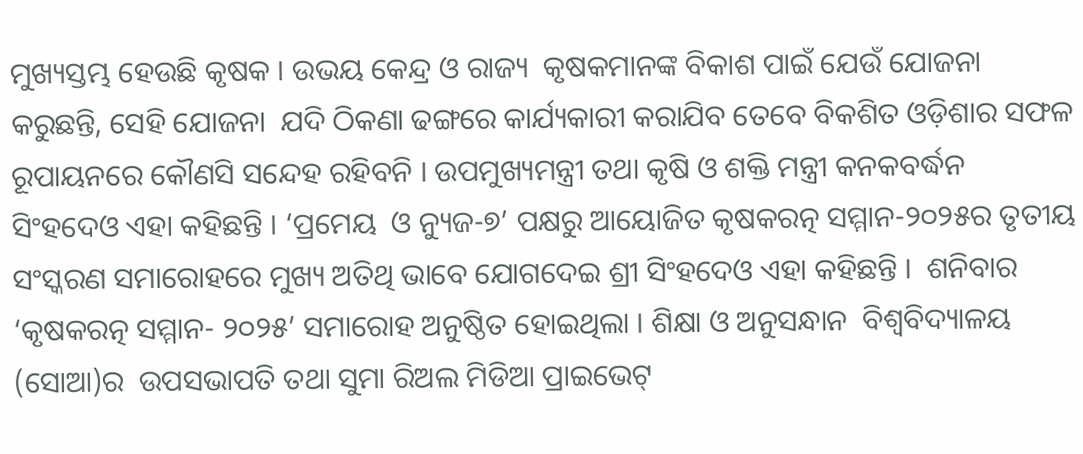ମୁଖ୍ୟସ୍ତମ୍ଭ ହେଉଛି କୃଷକ । ଉଭୟ କେନ୍ଦ୍ର ଓ ରାଜ୍ୟ  କୃଷକମାନଙ୍କ ବିକାଶ ପାଇଁ ଯେଉଁ ଯୋଜନା କରୁଛନ୍ତି, ସେହି ଯୋଜନା  ଯଦି ଠିକଣା ଢଙ୍ଗରେ କାର୍ଯ୍ୟକାରୀ କରାଯିବ ତେବେ ବିକଶିତ ଓଡ଼ିଶାର ସଫଳ ରୂପାୟନରେ କୌଣସି ସନ୍ଦେହ ରହିବନି । ଉପମୁଖ୍ୟମନ୍ତ୍ରୀ ତଥା କୃଷି ଓ ଶକ୍ତି ମନ୍ତ୍ରୀ କନକବର୍ଦ୍ଧନ ସିଂହଦେଓ ଏହା କହିଛନ୍ତି । ‘ପ୍ରମେୟ  ଓ ନ୍ୟୁଜ-୭’ ପକ୍ଷରୁ ଆୟୋଜିତ କୃଷକରତ୍ନ ସମ୍ମାନ-୨୦୨୫ର ତୃତୀୟ ସଂସ୍କରଣ ସମାରୋହରେ ମୁଖ୍ୟ ଅତିଥି ଭାବେ ଯୋଗଦେଇ ଶ୍ରୀ ସିଂହଦେଓ ଏହା କହିଛନ୍ତି ।  ଶନିବାର ‘କୃଷକରତ୍ନ ସମ୍ମାନ- ୨୦୨୫’ ସମାରୋହ ଅନୁଷ୍ଠିତ ହୋଇଥିଲା । ଶିକ୍ଷା ଓ ଅନୁସନ୍ଧାନ  ବିଶ୍ୱବିଦ୍ୟାଳୟ (ସୋଆ)ର  ଉପସଭାପତି ତଥା ସୁମା ରିଅଲ ମିଡିଆ ପ୍ରାଇଭେଟ୍‌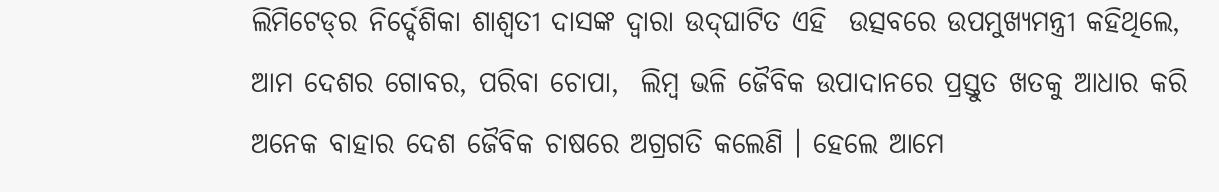ଲିମିଟେଡ୍‌ର ନିର୍ଦ୍ଦେଶିକା ଶାଶ୍ୱତୀ ଦାସଙ୍କ ଦ୍ୱାରା ଉଦ୍‌ଘାଟିତ ଏହି  ଉତ୍ସବରେ ଉପମୁଖ୍ୟମନ୍ତ୍ରୀ କହିଥିଲେ, ଆମ ଦେଶର ଗୋବର, ପରିବା ଚୋପା,  ଲିମ୍ବ ଭଳି ଜୈବିକ ଉପାଦାନରେ ପ୍ରସ୍ତୁତ ଖତକୁ ଆଧାର କରି ଅନେକ ବାହାର ଦେଶ ଜୈବିକ ଚାଷରେ ଅଗ୍ରଗତି କଲେଣି । ହେଲେ ଆମେ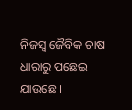ନିଜସ୍ୱ ଜୈବିକ ଚାଷ ଧାରାରୁ ପଛେଇ ଯାଉଛେ ।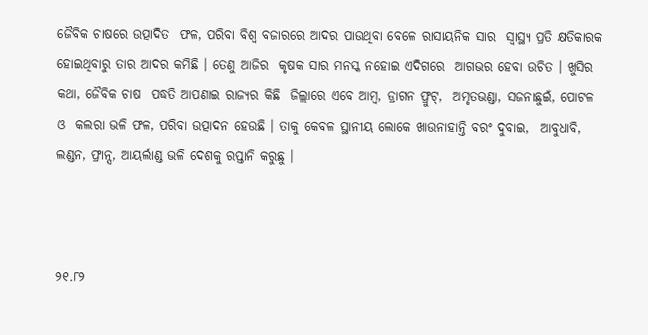ଜୈବିକ ଚାଷରେ ଉତ୍ପାଦିତ  ଫଳ, ପରିବା ବିଶ୍ୱ ବଜାରରେ ଆଦର ପାଉଥିବା ବେଳେ ରାସାୟନିକ ସାର  ସ୍ୱାସ୍ଥ୍ୟ ପ୍ରତି କ୍ଷତିକାରକ ହୋଇଥିବାରୁ ତାର ଆଦର କମିଛି । ତେଣୁ ଆଜିର  କୃଷକ ସାର ମନସ୍କ ନହୋଇ ଏଦିଗରେ  ଆଗଭର ହେବା ଉଚିତ । ଖୁସିର କଥା, ଜୈବିକ ଚାଷ  ପଦ୍ଧତି ଆପଣାଇ ରାଜ୍ୟର କିଛି  ଜିଲ୍ଲାରେ ଏବେ ଆମ୍ବ, ଡ୍ରାଗନ ଫ୍ରୁଟ୍‌,  ଅମୃତଭଣ୍ଡା, ସଜନାଛୁଇଁ, ପୋଟଳ ଓ  କଲରା ଭଳି ଫଳ, ପରିବା ଉତ୍ପାଦନ ହେଉଛି । ତାକୁ କେବଳ ସ୍ଥାନୀୟ ଲୋକେ ଖାଉନାହାନ୍ତି ବରଂ ଦୁବାଇ,  ଆବୁଧାବି, ଲଣ୍ଡନ, ଫ୍ରାନ୍ସ, ଆୟର୍ଲାଣ୍ଡ ଭଳି ଦେଶକୁ ରପ୍ତାନି କରୁଛୁ ।



୨୧.୮୨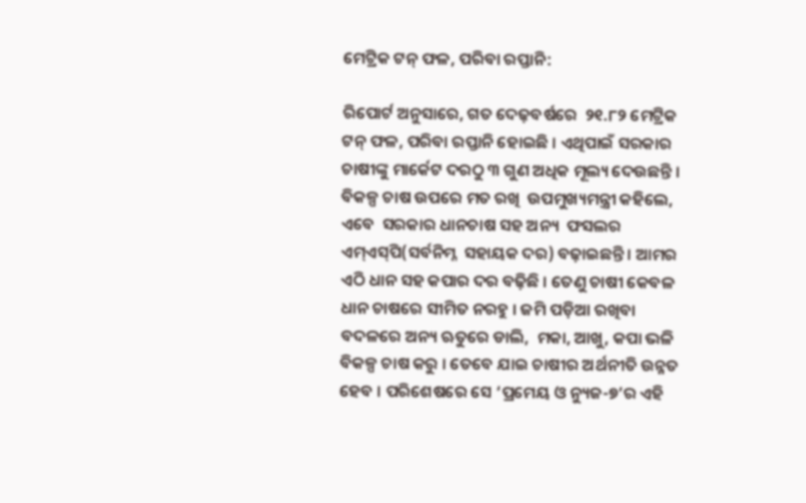ମେଟ୍ରିକ ଟନ୍‌ ଫଳ, ପରିବା ରପ୍ତାନି:

ରିପୋର୍ଟ ଅନୁସାରେ, ଗତ ଦେଢ଼ବର୍ଷରେ  ୨୧.୮୨ ମେଟ୍ରିକ ଟନ୍‌ ଫଳ, ପରିବା ରପ୍ତାନି ହୋଇଛି । ଏଥିପାଇଁ ସରକାର  ଚାଷୀଙ୍କୁ ମାର୍କେଟ ଦରଠୁ ୩ ଗୁଣ ଅଧିକ ମୂଲ୍ୟ ଦେଉଛନ୍ତି । ବିକଳ୍ପ ଚାଷ ଉପରେ ମତ ରଖି  ଉପମୁଖ୍ୟମନ୍ତ୍ରୀ କହିଲେ, ଏବେ  ସରକାର ଧାନଚାଷ ସହ ଅନ୍ୟ  ଫସଲର ଏମ୍‌ଏସ୍‌ପି(ସର୍ବନିମ୍ନ  ସହାୟକ ଦର) ବଢ଼ାଇଛନ୍ତି । ଆମର  ଏଠି ଧାନ ସହ କପାର ଦର ବଢ଼ିଛି । ତେଣୁ ଚାଷୀ କେବଳ ଧାନ ଚାଷରେ ସୀମିତ ନରହୁ । ଜମି ପଡ଼ିଆ ରଖିବା ବଦଳରେ ଅନ୍ୟ ଋତୁରେ ଡାଲି,  ମକା, ଆଖୁ, କପା ଭଳି ବିକଳ୍ପ ଚାଷ କରୁ । ତେବେ ଯାଇ ଚାଷୀର ଅର୍ଥନୀତି ଉନ୍ନତ ହେବ । ପରିଶେଷରେ ସେ ‘ପ୍ରମେୟ ଓ ନ୍ୟୁଜ-୭’ର ଏହି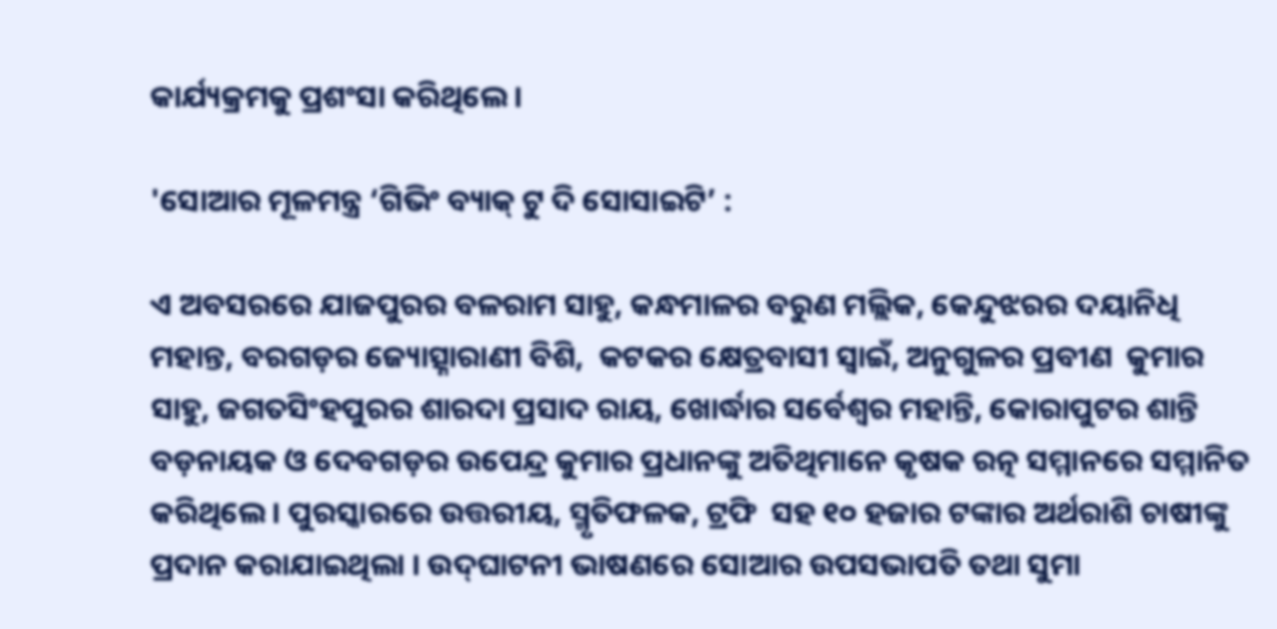କାର୍ଯ୍ୟକ୍ରମକୁ ପ୍ରଶଂସା କରିଥିଲେ ।

'ସୋଆର ମୂଳମନ୍ତ୍ର ‘ଗିଭିଂ ବ୍ୟାକ୍‌ ଟୁ ଦି ସୋସାଇଟି’ :

ଏ ଅବସରରେ ଯାଜପୁରର ବଳରାମ ସାହୁ, କନ୍ଧମାଳର ବରୁଣ ମଲ୍ଲିକ, କେନ୍ଦୁଝରର ଦୟାନିଧି ମହାନ୍ତ, ବରଗଡ଼ର ଜ୍ୟୋତ୍ସ୍ନାରାଣୀ ବିଶି,  କଟକର କ୍ଷେତ୍ରବାସୀ ସ୍ୱାଇଁ, ଅନୁଗୁଳର ପ୍ରବୀଣ  କୁମାର ସାହୁ, ଜଗତସିଂହପୁରର ଶାରଦା ପ୍ରସାଦ ରାୟ, ଖୋର୍ଦ୍ଧାର ସର୍ବେଶ୍ୱର ମହାନ୍ତି, କୋରାପୁଟର ଶାନ୍ତି ବଡ଼ନାୟକ ଓ ଦେବଗଡ଼ର ଉପେନ୍ଦ୍ର କୁମାର ପ୍ରଧାନଙ୍କୁ ଅତିଥିମାନେ କୃଷକ ରତ୍ନ ସମ୍ମାନରେ ସମ୍ମାନିତ କରିଥିଲେ । ପୁରସ୍କାରରେ ଉତ୍ତରୀୟ, ସ୍ମୃତିଫଳକ, ଟ୍ରଫି  ସହ ୧୦ ହଜାର ଟଙ୍କାର ଅର୍ଥରାଶି ଚାଷୀଙ୍କୁ ପ୍ରଦାନ କରାଯାଇଥିଲା । ଉଦ୍‌ଘାଟନୀ ଭାଷଣରେ ସୋଆର ଉପସଭାପତି ତଥା ସୁମା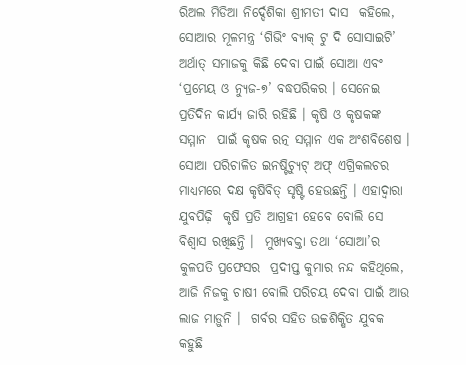ରିଅଲ ମିଡିଆ ନିର୍ଦ୍ଦେଶିକା ଶ୍ରୀମତୀ ଦାସ  କହିଲେ, ସୋଆର ମୂଳମନ୍ତ୍ର ‘ଗିଭିଂ ବ୍ୟାକ୍‌ ଟୁ ଦି ସୋସାଇଟି’ ଅର୍ଥାତ୍‌ ସମାଜକୁ କିଛି ଦେବା ପାଇଁ ସୋଆ ଏବଂ ‘ପ୍ରମେୟ ଓ ନ୍ୟୁଜ-୭’ ବଦ୍ଧପରିକର । ସେନେଇ ପ୍ରତିଦିନ କାର୍ଯ୍ୟ ଜାରି ରହିଛି । କୃଷି ଓ କୃଷକଙ୍କ ସମ୍ମାନ  ପାଇଁ କୃଷକ ରତ୍ନ ସମ୍ମାନ ଏକ ଅଂଶବିଶେଷ । ସୋଆ ପରିଚାଳିତ ଇନଷ୍ଟିଚ୍ୟୁଟ୍‌ ଅଫ୍‌ ଏଗ୍ରିକଲଚର ମାଧ୍ୟମରେ ଦକ୍ଷ କୃଷିବିତ୍‌ ସୃଷ୍ଟି ହେଉଛନ୍ତି । ଏହାଦ୍ୱାରା ଯୁବପିଢ଼ି  କୃଷି ପ୍ରତି ଆଗ୍ରହୀ ହେବେ ବୋଲି ସେ ବିଶ୍ୱାସ ରଖିଛନ୍ତି ।  ମୁଖ୍ୟବକ୍ତା ତଥା ‘ସୋଆ’ର କୁଳପତି ପ୍ରଫେସର  ପ୍ରଦୀପ୍ତ କୁମାର ନନ୍ଦ କହିଥିଲେ, ଆଜି ନିଜକୁ ଚାଷୀ ବୋଲି ପରିଚୟ ଦେବା ପାଇଁ ଆଉ ଲାଜ ମାଡ଼ୁନି ।  ଗର୍ବର ସହିତ ଉଚ୍ଚଶିକ୍ଷିତ ଯୁବକ କହୁଛି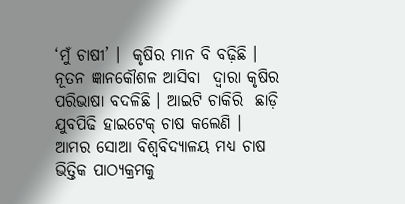‘ମୁଁ ଚାଷୀ’ ।  କୃଷିର ମାନ ବି ବଢ଼ିଛି । ନୂତନ ଜ୍ଞାନକୌଶଳ ଆସିବା  ଦ୍ୱାରା କୃଷିର ପରିଭାଷା ବଦଳିଛି । ଆଇଟି ଚାକିରି  ଛାଡ଼ି ଯୁବପିଢି ହାଇଟେକ୍‌ ଚାଷ କଲେଣି । ଆମର ସୋଆ ବିଶ୍ୱବିଦ୍ୟାଳୟ ମଧ୍ୟ ଚାଷ ଭିତ୍ତିକ ପାଠ୍ୟକ୍ରମକୁ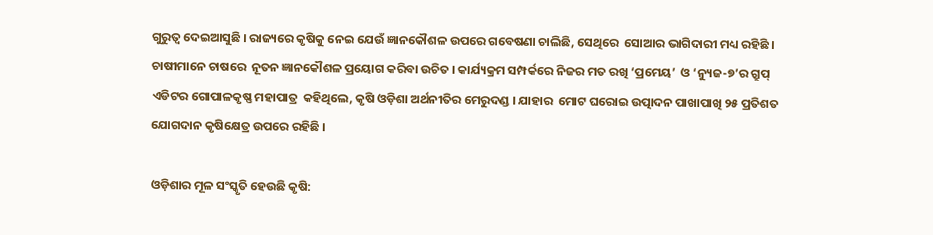ଗୁରୁତ୍ୱ ଦେଇଆସୁଛି । ରାଜ୍ୟରେ କୃଷିକୁ ନେଇ ଯେଉଁ ଜ୍ଞାନକୌଶଳ ଉପରେ ଗବେଷଣା ଚାଲିଛି, ସେଥିରେ  ସୋଆର ଭାଗିଦାରୀ ମଧ୍ୟ ରହିଛି । ଚାଷୀମାନେ ଚାଷରେ  ନୂତନ ଜ୍ଞାନକୌଶଳ ପ୍ରୟୋଗ କରିବା ଉଚିତ । କାର୍ଯ୍ୟକ୍ରମ ସମ୍ପର୍କରେ ନିଜର ମତ ରଖି ‘ପ୍ରମେୟ’  ଓ ‘ନ୍ୟୁଜ-୭’ର ଗ୍ରୁପ୍‌ ଏଡିଟର ଗୋପାଳକୃଷ୍ଣ ମହାପାତ୍ର  କହିଥିଲେ, କୃଷି ଓଡ଼ିଶା ଅର୍ଥନୀତିର ମେରୁଦଣ୍ଡ । ଯାହାର  ମୋଟ ଘରୋଇ ଉତ୍ପାଦନ ପାଖାପାଖି ୨୫ ପ୍ରତିଶତ ଯୋଗଦାନ କୃଷିକ୍ଷେତ୍ର ଉପରେ ରହିଛି ।

ଓଡ଼ିଶାର ମୂଳ ସଂସ୍କୃତି ହେଉଛି କୃଷି: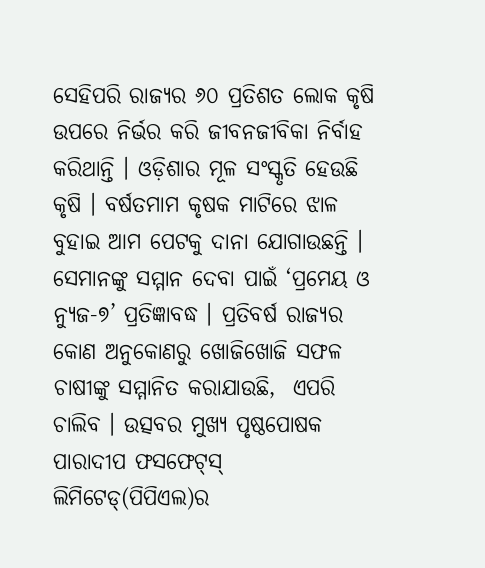ସେହିପରି ରାଜ୍ୟର ୬୦ ପ୍ରତିଶତ ଲୋକ କୃଷି ଉପରେ ନିର୍ଭର କରି ଜୀବନଜୀବିକା ନିର୍ବାହ କରିଥାନ୍ତି । ଓଡ଼ିଶାର ମୂଳ ସଂସ୍କୃତି ହେଉଛି କୃଷି । ବର୍ଷତମାମ କୃଷକ ମାଟିରେ ଝାଳ ବୁହାଇ ଆମ ପେଟକୁ ଦାନା ଯୋଗାଉଛନ୍ତି ।  ସେମାନଙ୍କୁ ସମ୍ମାନ ଦେବା ପାଇଁ ‘ପ୍ରମେୟ ଓ ନ୍ୟୁଜ-୭’ ପ୍ରତିଜ୍ଞାବଦ୍ଧ । ପ୍ରତିବର୍ଷ ରାଜ୍ୟର କୋଣ ଅନୁକୋଣରୁ ଖୋଜିଖୋଜି ସଫଳ ଚାଷୀଙ୍କୁ ସମ୍ମାନିତ କରାଯାଉଛି,  ଏପରି ଚାଲିବ । ଉତ୍ସବର ମୁଖ୍ୟ ପୃଷ୍ଠପୋଷକ ପାରାଦୀପ ଫସଫେଟ୍‌ସ୍‌ ଲିମିଟେଡ୍‌(ପିପିଏଲ)ର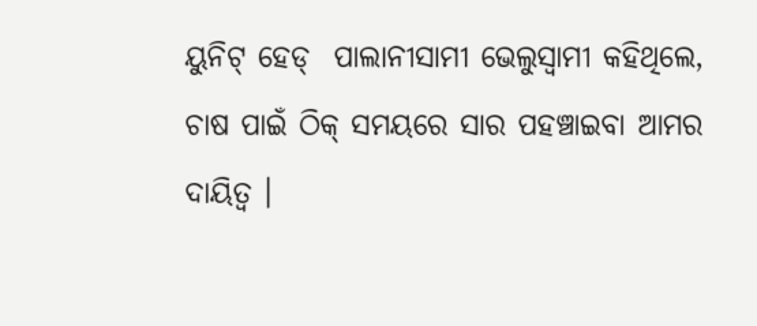ୟୁନିଟ୍‌ ହେଡ୍‌  ପାଲାନୀସାମୀ ଭେଲୁସ୍ୱାମୀ କହିଥିଲେ, ଚାଷ ପାଇଁ ଠିକ୍‌ ସମୟରେ ସାର ପହଞ୍ଚାଇବା ଆମର ଦାୟିତ୍ୱ ।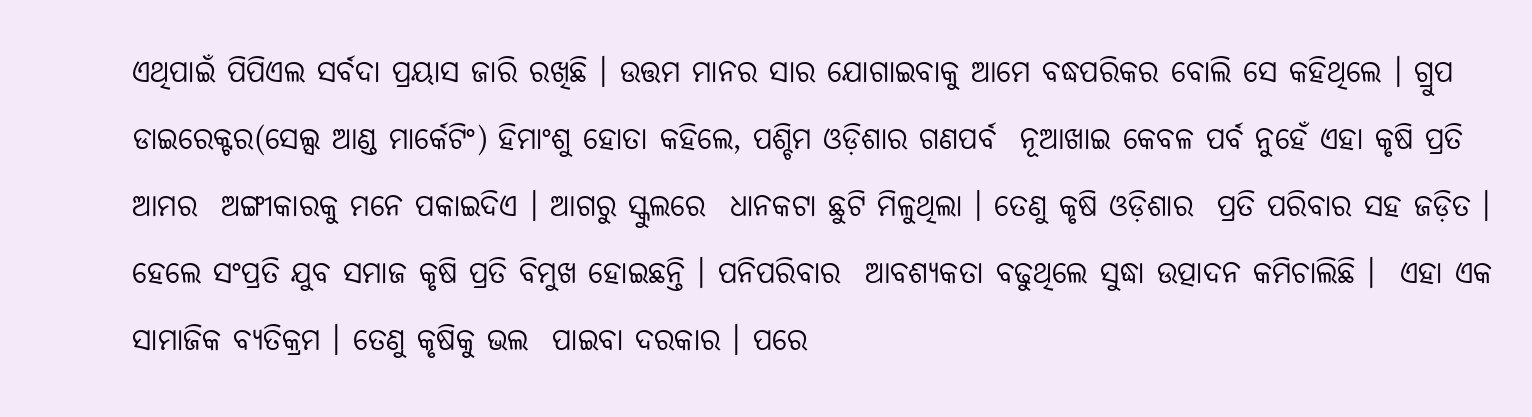ଏଥିପାଇଁ ପିପିଏଲ ସର୍ବଦା ପ୍ରୟାସ ଜାରି ରଖିଛି । ଉତ୍ତମ ମାନର ସାର ଯୋଗାଇବାକୁ ଆମେ ବଦ୍ଧପରିକର ବୋଲି ସେ କହିଥିଲେ । ଗ୍ରୁପ ଡାଇରେକ୍ଟର(ସେଲ୍ସ ଆଣ୍ଡ ମାର୍କେଟିଂ) ହିମାଂଶୁ ହୋତା କହିଲେ, ପଶ୍ଚିମ ଓଡ଼ିଶାର ଗଣପର୍ବ  ନୂଆଖାଇ କେବଳ ପର୍ବ ନୁହେଁ ଏହା କୃଷି ପ୍ରତି ଆମର  ଅଙ୍ଗୀକାରକୁ ମନେ ପକାଇଦିଏ । ଆଗରୁ ସ୍କୁଲରେ  ଧାନକଟା ଛୁଟି ମିଳୁଥିଲା । ତେଣୁ କୃଷି ଓଡ଼ିଶାର  ପ୍ରତି ପରିବାର ସହ ଜଡ଼ିତ । ହେଲେ ସଂପ୍ରତି ଯୁବ ସମାଜ କୃଷି ପ୍ରତି ବିମୁଖ ହୋଇଛନ୍ତି । ପନିପରିବାର  ଆବଶ୍ୟକତା ବଢୁଥିଲେ ସୁଦ୍ଧା ଉତ୍ପାଦନ କମିଚାଲିଛି ।  ଏହା ଏକ ସାମାଜିକ ବ୍ୟତିକ୍ରମ । ତେଣୁ କୃଷିକୁ ଭଲ  ପାଇବା ଦରକାର । ପରେ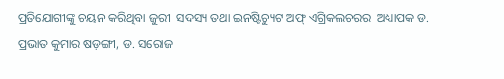ପ୍ରତିଯୋଗୀଙ୍କୁ ଚୟନ କରିଥିବା ଜୁରୀ  ସଦସ୍ୟ ତଥା ଇନଷ୍ଟିଚ୍ୟୁଟ ଅଫ୍‌ ଏଗ୍ରିକଲଚରର  ଅଧ୍ୟାପକ ଡ. ପ୍ରଭାତ କୁମାର ଷଡ଼ଙ୍ଗୀ, ଡ. ସରୋଜ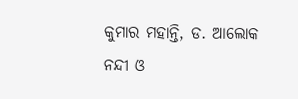କୁମାର ମହାନ୍ତି, ଡ. ଆଲୋକ ନନ୍ଦୀ ଓ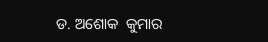ଡ. ଅଶୋକ  କୁମାର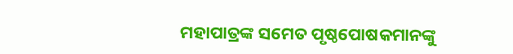ମହାପାତ୍ରଙ୍କ ସମେତ ପୃଷ୍ଠପୋଷକମାନଙ୍କୁ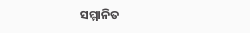ସମ୍ମାନିତ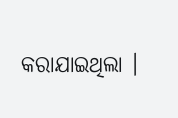କରାଯାଇଥିଲା ।